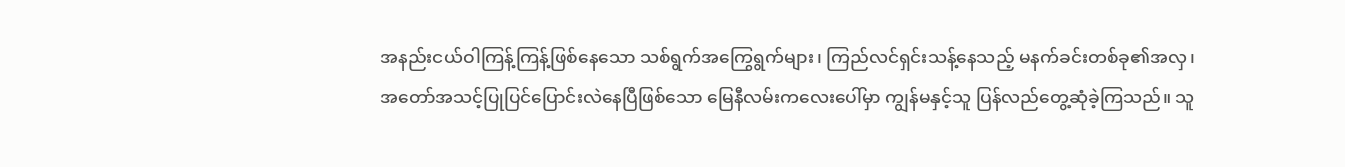အနည်းငယ်ဝါကြန့်ကြန့်ဖြစ်နေသော သစ်ရွက်အကြွေရွက်များ၊ ကြည်လင်ရှင်းသန့်နေသည့် မနက်ခင်းတစ်ခု၏အလှ၊ အတော်အသင့်ပြုပြင်ပြောင်းလဲနေပြီဖြစ်သော မြေနီလမ်းကလေးပေါ်မှာ ကျွန်မနှင့်သူ ပြန်လည်တွေ့ဆုံခဲ့ကြသည်။ သူ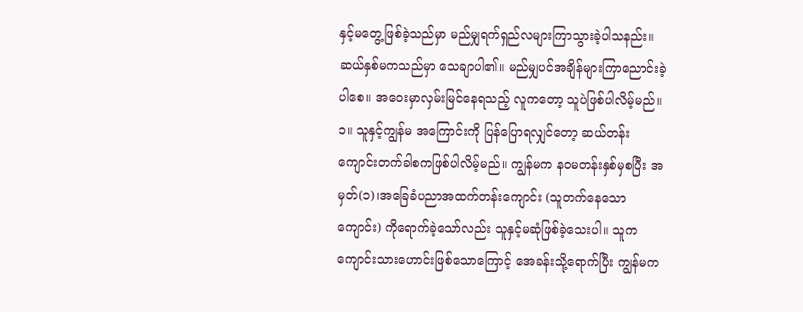နှင့်မတွေ့ဖြစ်ခဲ့သည်မှာ မည်မျှရက်ရှည်လများကြာသွားခဲ့ပါသနည်း။ ဆယ်နှစ်မကသည်မှာ သေချာပါ၏။ မည်မျှပင်အချိန်များကြာညောင်းခဲ့ပါစေ။ အဝေးမှာလှမ်းမြင်နေရသည့် လူကတော့ သူပဲဖြစ်ပါလိမ့်မည်။ ၁။ သူနှင့်ကျွန်မ အကြောင်းကို ပြန်ပြောရလျှင်တော့ ဆယ်တန်းကျောင်းတက်ခါစကဖြစ်ပါလိမ့်မည်။ ကျွန်မက နဝမတန်းနှစ်မှစပြီး အမှတ်(၁)၊အခြေခံပညာအထက်တန်းကျောင်း (သူတက်နေသောကျောင်း) ကိုရောက်ခဲ့သော်လည်း သူနှင့်မဆုံဖြစ်ခဲ့သေးပါ။ သူကကျောင်းသားဟောင်းဖြစ်သောကြောင့် အေခန်းသို့ရောက်ပြီး ကျွန်မက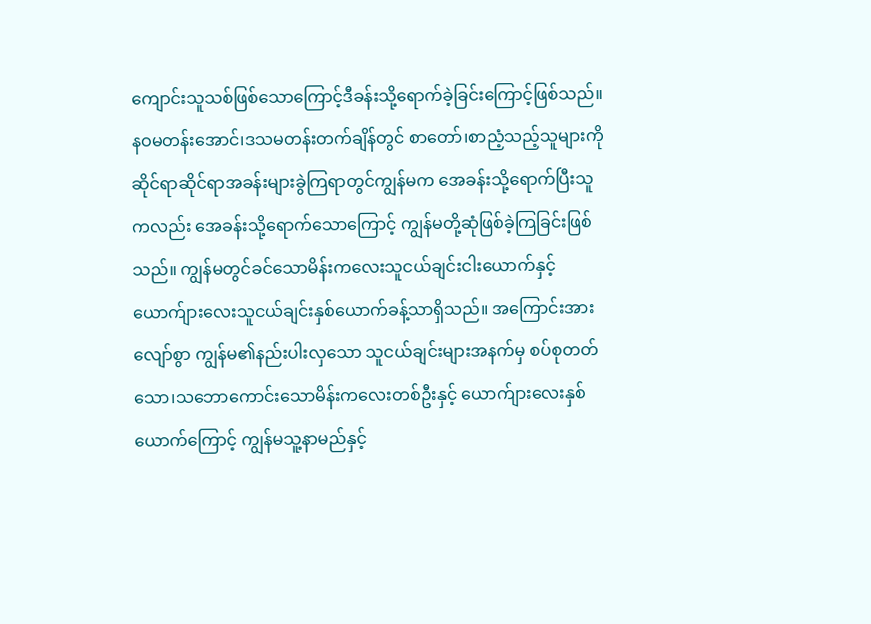ကျောင်းသူသစ်ဖြစ်သောကြောင့်ဒီခန်းသို့ရောက်ခဲ့ခြင်းကြောင့်ဖြစ်သည်။ နဝမတန်းအောင်၊ဒသမတန်းတက်ချိန်တွင် စာတော်၊စာညံ့သည့်သူများကို ဆိုင်ရာဆိုင်ရာအခန်းများခွဲကြရာတွင်ကျွန်မက အေခန်းသို့ရောက်ပြီးသူကလည်း အေခန်းသို့ရောက်သောကြောင့် ကျွန်မတို့ဆုံဖြစ်ခဲ့ကြခြင်းဖြစ်သည်။ ကျွန်မတွင်ခင်သောမိန်းကလေးသူငယ်ချင်းငါးယောက်နှင့် ယောက်ျားလေးသူငယ်ချင်းနှစ်ယောက်ခန့်သာရှိသည်။ အကြောင်းအားလျော်စွာ ကျွန်မ၏နည်းပါးလှသော သူငယ်ချင်းများအနက်မှ စပ်စုတတ်သော၊သဘောကောင်းသောမိန်းကလေးတစ်ဦးနှင့် ယောက်ျားလေးနှစ်ယောက်ကြောင့် ကျွန်မသူ့နာမည်နှင့်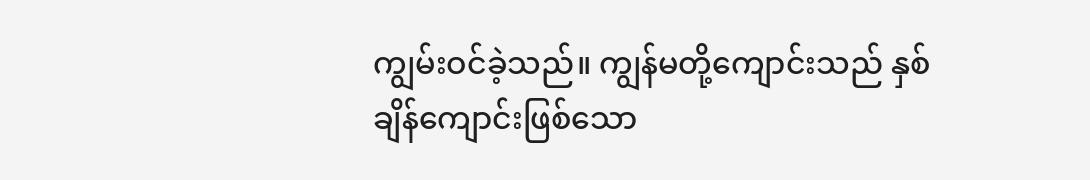ကျွမ်းဝင်ခဲ့သည်။ ကျွန်မတို့ကျောင်းသည် နှစ်ချိန်ကျောင်းဖြစ်သော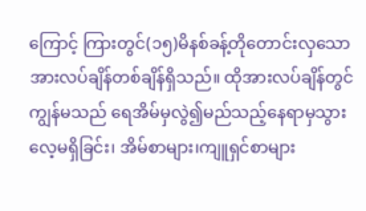ကြောင့် ကြားတွင်(၁၅)မိနစ်ခန့်တိုတောင်းလှသော အားလပ်ချိန်တစ်ချိန်ရှိသည်။ ထိုအားလပ်ချိန်တွင်ကျွန်မသည် ရေအိမ်မှလွဲ၍မည်သည့်နေရာမှသွားလေ့မရှိခြင်း၊ အိမ်စာများ၊ကျူရှင်စာများ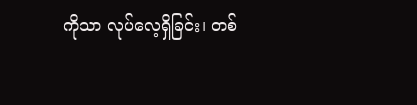ကိုသာ လုပ်လေ့ရှိခြင်း၊ တစ်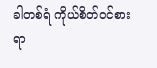ခါတစ်ရံ ကိုယ်စိတ်ဝင်စားရာ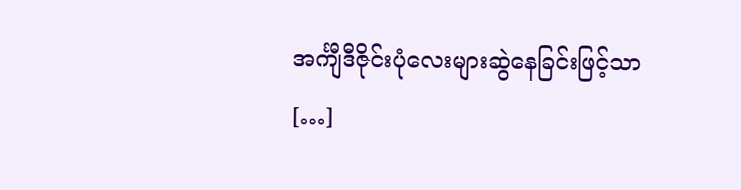အင်္ကျီဒီဇိုင်းပုံလေးများဆွဲနေခြင်းဖြင့်သာ […]